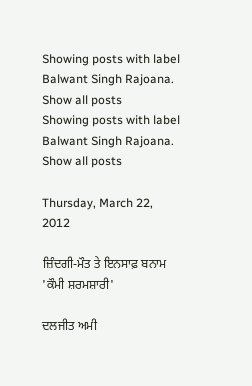Showing posts with label Balwant Singh Rajoana. Show all posts
Showing posts with label Balwant Singh Rajoana. Show all posts

Thursday, March 22, 2012

ਜ਼ਿੰਦਗੀ-ਮੌਤ ਤੇ ਇਨਸਾਫ਼ ਬਨਾਮ 'ਕੌਮੀ ਸ਼ਰਮਸ਼ਾਰੀ'

ਦਲਜੀਤ ਅਮੀ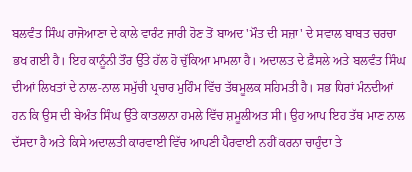ਬਲਵੰਤ ਸਿੰਘ ਰਾਜੋਆਣਾ ਦੇ ਕਾਲੇ ਵਾਰੰਟ ਜਾਰੀ ਹੋਣ ਤੋਂ ਬਾਅਦ 'ਮੌਤ ਦੀ ਸਜ਼ਾ' ਦੇ ਸਵਾਲ ਬਾਬਤ ਚਰਚਾ ਭਖ ਗਈ ਹੈ। ਇਹ ਕਾਨੂੰਨੀ ਤੌਰ ਉੱਤੇ ਹੱਲ ਹੋ ਚੁੱਕਿਆ ਮਾਮਲਾ ਹੈ। ਅਦਾਲਤ ਦੇ ਫ਼ੈਸਲੇ ਅਤੇ ਬਲਵੰਤ ਸਿੰਘ ਦੀਆਂ ਲਿਖਤਾਂ ਦੇ ਨਾਲ-ਨਾਲ ਸਮੁੱਚੀ ਪ੍ਰਚਾਰ ਮੁਹਿੰਮ ਵਿੱਚ ਤੱਥਮੂਲਕ ਸਹਿਮਤੀ ਹੈ। ਸਭ ਧਿਰਾਂ ਮੰਨਦੀਆਂ ਹਨ ਕਿ ਉਸ ਦੀ ਬੇਅੰਤ ਸਿੰਘ ਉੱਤੇ ਕਾਤਲਾਨਾ ਹਮਲੇ ਵਿੱਚ ਸ਼ਮੂਲੀਅਤ ਸੀ। ਉਹ ਆਪ ਇਹ ਤੱਥ ਮਾਣ ਨਾਲ ਦੱਸਦਾ ਹੈ ਅਤੇ ਕਿਸੇ ਅਦਾਲਤੀ ਕਾਰਵਾਈ ਵਿੱਚ ਆਪਣੀ ਪੈਰਵਾਈ ਨਹੀਂ ਕਰਨਾ ਚਾਹੁੰਦਾ ਤੇ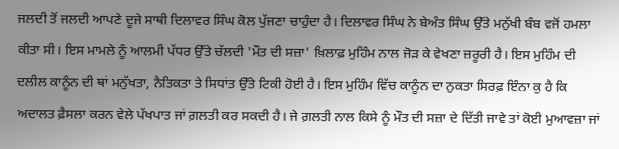ਜਲਦੀ ਤੋਂ ਜਲਦੀ ਆਪਣੇ ਦੂਜੇ ਸਾਥੀ ਦਿਲਾਵਰ ਸਿੰਘ ਕੋਲ ਪੁੱਜਣਾ ਚਾਹੁੰਦਾ ਹੈ। ਦਿਲਾਵਰ ਸਿੰਘ ਨੇ ਬੇਅੰਤ ਸਿੰਘ ਉੱਤੇ ਮਨੁੱਖੀ ਬੰਬ ਵਜੋਂ ਹਮਲਾ ਕੀਤਾ ਸੀ। ਇਸ ਮਾਮਲੇ ਨੂੰ ਆਲਮੀ ਪੱਧਰ ਉੱਤੇ ਚੱਲਦੀ 'ਮੌਤ ਦੀ ਸਜ਼ਾ' ਖ਼ਿਲਾਫ਼ ਮੁਹਿੰਮ ਨਾਲ ਜੋੜ ਕੇ ਵੇਖਣਾ ਜ਼ਰੂਰੀ ਹੈ। ਇਸ ਮੁਹਿੰਮ ਦੀ ਦਲੀਲ ਕਾਨੂੰਨ ਦੀ ਥਾਂ ਮਨੁੱਖਤਾ, ਨੈਤਿਕਤਾ ਤੇ ਸਿਧਾਂਤ ਉੱਤੇ ਟਿਕੀ ਹੋਈ ਹੈ। ਇਸ ਮੁਹਿੰਮ ਵਿੱਚ ਕਾਨੂੰਨ ਦਾ ਨੁਕਤਾ ਸਿਰਫ਼ ਇੰਨਾ ਕੁ ਹੈ ਕਿ ਅਦਾਲਤ ਫ਼ੈਸਲਾ ਕਰਨ ਵੇਲੇ ਪੱਖਪਾਤ ਜਾਂ ਗ਼ਲਤੀ ਕਰ ਸਕਦੀ ਹੈ। ਜੇ ਗ਼ਲਤੀ ਨਾਲ ਕਿਸੇ ਨੂੰ ਮੌਤ ਦੀ ਸਜ਼ਾ ਦੇ ਦਿੱਤੀ ਜਾਵੇ ਤਾਂ ਕੋਈ ਮੁਆਵਜ਼ਾ ਜਾਂ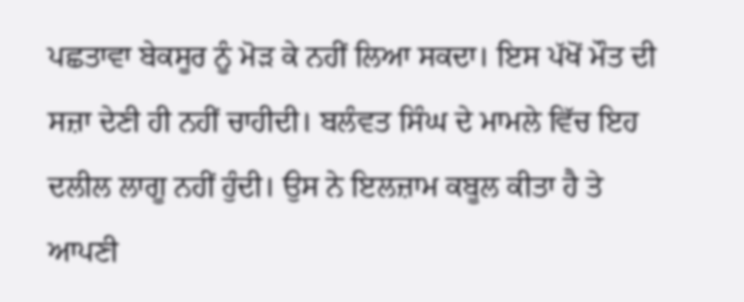ਪਛਤਾਵਾ ਬੇਕਸੂਰ ਨੂੰ ਮੋੜ ਕੇ ਨਹੀਂ ਲਿਆ ਸਕਦਾ। ਇਸ ਪੱਖੋਂ ਮੌਤ ਦੀ ਸਜ਼ਾ ਦੇਣੀ ਹੀ ਨਹੀਂ ਚਾਹੀਦੀ। ਬਲੰਵਤ ਸਿੰਘ ਦੇ ਮਾਮਲੇ ਵਿੱਚ ਇਹ ਦਲੀਲ ਲਾਗੂ ਨਹੀਂ ਹੁੰਦੀ। ਉਸ ਨੇ ਇਲਜ਼ਾਮ ਕਬੂਲ ਕੀਤਾ ਹੈ ਤੇ ਆਪਣੀ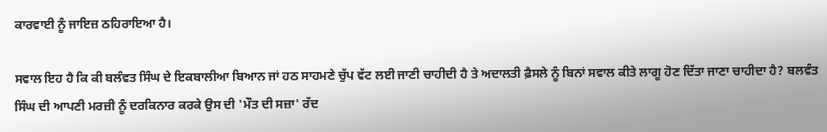ਕਾਰਵਾਈ ਨੂੰ ਜਾਇਜ਼ ਠਹਿਰਾਇਆ ਹੈ।

ਸਵਾਲ ਇਹ ਹੈ ਕਿ ਕੀ ਬਲੰਵਤ ਸਿੰਘ ਦੇ ਇਕਬਾਲੀਆ ਬਿਆਨ ਜਾਂ ਹਠ ਸਾਹਮਣੇ ਚੁੱਪ ਵੱਟ ਲਈ ਜਾਣੀ ਚਾਹੀਦੀ ਹੈ ਤੇ ਅਦਾਲਤੀ ਫ਼ੈਸਲੇ ਨੂੰ ਬਿਨਾਂ ਸਵਾਲ ਕੀਤੇ ਲਾਗੂ ਹੋਣ ਦਿੱਤਾ ਜਾਣਾ ਚਾਹੀਦਾ ਹੈ? ਬਲਵੰਤ ਸਿੰਘ ਦੀ ਆਪਣੀ ਮਰਜ਼ੀ ਨੂੰ ਦਰਕਿਨਾਰ ਕਰਕੇ ਉਸ ਦੀ 'ਮੌਤ ਦੀ ਸਜ਼ਾ' ਰੱਦ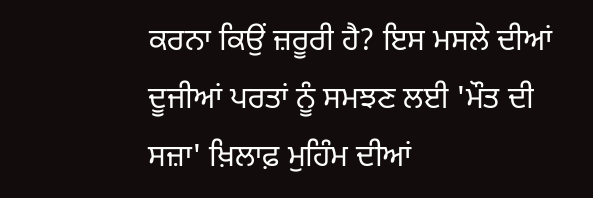ਕਰਨਾ ਕਿਉਂ ਜ਼ਰੂਰੀ ਹੈ? ਇਸ ਮਸਲੇ ਦੀਆਂ ਦੂਜੀਆਂ ਪਰਤਾਂ ਨੂੰ ਸਮਝਣ ਲਈ 'ਮੌਤ ਦੀ ਸਜ਼ਾ' ਖ਼ਿਲਾਫ਼ ਮੁਹਿੰਮ ਦੀਆਂ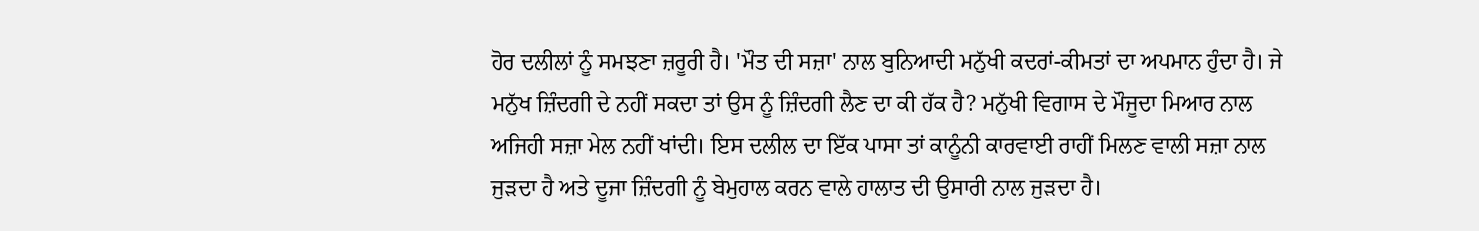ਹੋਰ ਦਲੀਲਾਂ ਨੂੰ ਸਮਝਣਾ ਜ਼ਰੂਰੀ ਹੈ। 'ਮੌਤ ਦੀ ਸਜ਼ਾ' ਨਾਲ ਬੁਨਿਆਦੀ ਮਨੁੱਖੀ ਕਦਰਾਂ-ਕੀਮਤਾਂ ਦਾ ਅਪਮਾਨ ਹੁੰਦਾ ਹੈ। ਜੇ ਮਨੁੱਖ ਜ਼ਿੰਦਗੀ ਦੇ ਨਹੀਂ ਸਕਦਾ ਤਾਂ ਉਸ ਨੂੰ ਜ਼ਿੰਦਗੀ ਲੈਣ ਦਾ ਕੀ ਹੱਕ ਹੈ? ਮਨੁੱਖੀ ਵਿਗਾਸ ਦੇ ਮੌਜੂਦਾ ਮਿਆਰ ਨਾਲ ਅਜਿਹੀ ਸਜ਼ਾ ਮੇਲ ਨਹੀਂ ਖਾਂਦੀ। ਇਸ ਦਲੀਲ ਦਾ ਇੱਕ ਪਾਸਾ ਤਾਂ ਕਾਨੂੰਨੀ ਕਾਰਵਾਈ ਰਾਹੀਂ ਮਿਲਣ ਵਾਲੀ ਸਜ਼ਾ ਨਾਲ ਜੁੜਦਾ ਹੈ ਅਤੇ ਦੂਜਾ ਜ਼ਿੰਦਗੀ ਨੂੰ ਬੇਮੁਹਾਲ ਕਰਨ ਵਾਲੇ ਹਾਲਾਤ ਦੀ ਉਸਾਰੀ ਨਾਲ ਜੁੜਦਾ ਹੈ।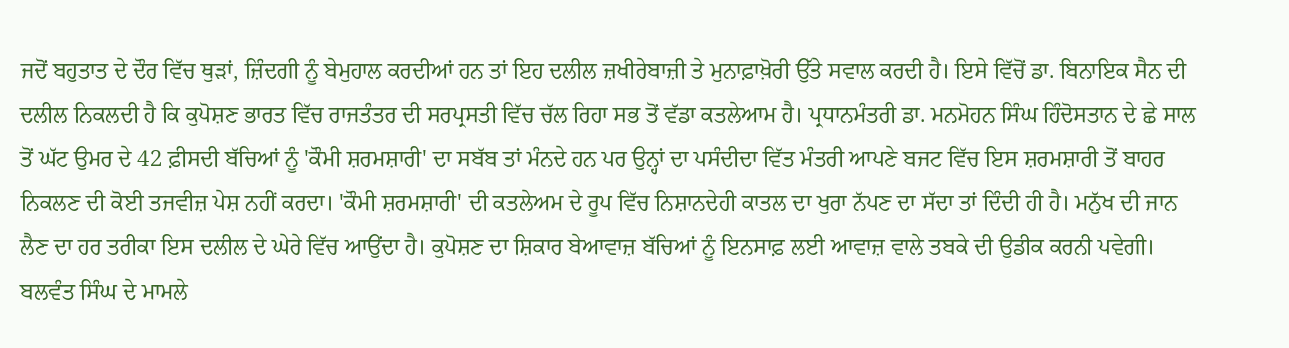ਜਦੋਂ ਬਹੁਤਾਤ ਦੇ ਦੌਰ ਵਿੱਚ ਥੁੜਾਂ, ਜ਼ਿੰਦਗੀ ਨੂੰ ਬੇਮੁਹਾਲ ਕਰਦੀਆਂ ਹਨ ਤਾਂ ਇਹ ਦਲੀਲ ਜ਼ਖੀਰੇਬਾਜ਼ੀ ਤੇ ਮੁਨਾਫ਼ਾਖ਼ੋਰੀ ਉੱਤੇ ਸਵਾਲ ਕਰਦੀ ਹੈ। ਇਸੇ ਵਿੱਚੋਂ ਡਾ. ਬਿਨਾਇਕ ਸੈਨ ਦੀ ਦਲੀਲ ਨਿਕਲਦੀ ਹੈ ਕਿ ਕੁਪੋਸ਼ਣ ਭਾਰਤ ਵਿੱਚ ਰਾਜਤੰਤਰ ਦੀ ਸਰਪ੍ਰਸਤੀ ਵਿੱਚ ਚੱਲ ਰਿਹਾ ਸਭ ਤੋਂ ਵੱਡਾ ਕਤਲੇਆਮ ਹੈ। ਪ੍ਰਧਾਨਮੰਤਰੀ ਡਾ. ਮਨਮੋਹਨ ਸਿੰਘ ਹਿੰਦੋਸਤਾਨ ਦੇ ਛੇ ਸਾਲ ਤੋਂ ਘੱਟ ਉਮਰ ਦੇ 42 ਫ਼ੀਸਦੀ ਬੱਚਿਆਂ ਨੂੰ 'ਕੌਮੀ ਸ਼ਰਮਸ਼ਾਰੀ' ਦਾ ਸਬੱਬ ਤਾਂ ਮੰਨਦੇ ਹਨ ਪਰ ਉਨ੍ਹਾਂ ਦਾ ਪਸੰਦੀਦਾ ਵਿੱਤ ਮੰਤਰੀ ਆਪਣੇ ਬਜਟ ਵਿੱਚ ਇਸ ਸ਼ਰਮਸ਼ਾਰੀ ਤੋਂ ਬਾਹਰ ਨਿਕਲਣ ਦੀ ਕੋਈ ਤਜਵੀਜ਼ ਪੇਸ਼ ਨਹੀਂ ਕਰਦਾ। 'ਕੌਮੀ ਸ਼ਰਮਸ਼ਾਰੀ' ਦੀ ਕਤਲੇਅਮ ਦੇ ਰੂਪ ਵਿੱਚ ਨਿਸ਼ਾਨਦੇਹੀ ਕਾਤਲ ਦਾ ਖੁਰਾ ਨੱਪਣ ਦਾ ਸੱਦਾ ਤਾਂ ਦਿੰਦੀ ਹੀ ਹੈ। ਮਨੁੱਖ ਦੀ ਜਾਨ ਲੈਣ ਦਾ ਹਰ ਤਰੀਕਾ ਇਸ ਦਲੀਲ ਦੇ ਘੇਰੇ ਵਿੱਚ ਆਉਂਦਾ ਹੈ। ਕੁਪੋਸ਼ਣ ਦਾ ਸ਼ਿਕਾਰ ਬੇਆਵਾਜ਼ ਬੱਚਿਆਂ ਨੂੰ ਇਨਸਾਫ਼ ਲਈ ਆਵਾਜ਼ ਵਾਲੇ ਤਬਕੇ ਦੀ ਉਡੀਕ ਕਰਨੀ ਪਵੇਗੀ। ਬਲਵੰਤ ਸਿੰਘ ਦੇ ਮਾਮਲੇ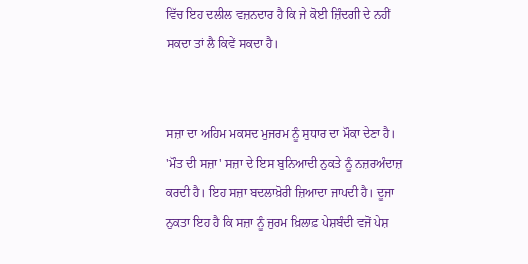ਵਿੱਚ ਇਹ ਦਲੀਲ ਵਜ਼ਨਦਾਰ ਹੈ ਕਿ ਜੇ ਕੋਈ ਜ਼ਿੰਦਗੀ ਦੇ ਨਹੀਂ ਸਕਦਾ ਤਾਂ ਲੈ ਕਿਵੇਂ ਸਕਦਾ ਹੈ।


ਸਜ਼ਾ ਦਾ ਅਹਿਮ ਮਕਸਦ ਮੁਜਰਮ ਨੂੰ ਸੁਧਾਰ ਦਾ ਮੌਕਾ ਦੇਣਾ ਹੈ। 'ਮੌਤ ਦੀ ਸਜ਼ਾ' ਸਜ਼ਾ ਦੇ ਇਸ ਬੁਨਿਆਦੀ ਨੁਕਤੇ ਨੂੰ ਨਜ਼ਰਅੰਦਾਜ਼ ਕਰਦੀ ਹੈ। ਇਹ ਸਜ਼ਾ ਬਦਲਾਖ਼ੋਰੀ ਜ਼ਿਆਦਾ ਜਾਪਦੀ ਹੈ। ਦੂਜਾ ਨੁਕਤਾ ਇਹ ਹੈ ਕਿ ਸਜ਼ਾ ਨੂੰ ਜੁਰਮ ਖ਼ਿਲਾਫ਼ ਪੇਸ਼ਬੰਦੀ ਵਜੋਂ ਪੇਸ਼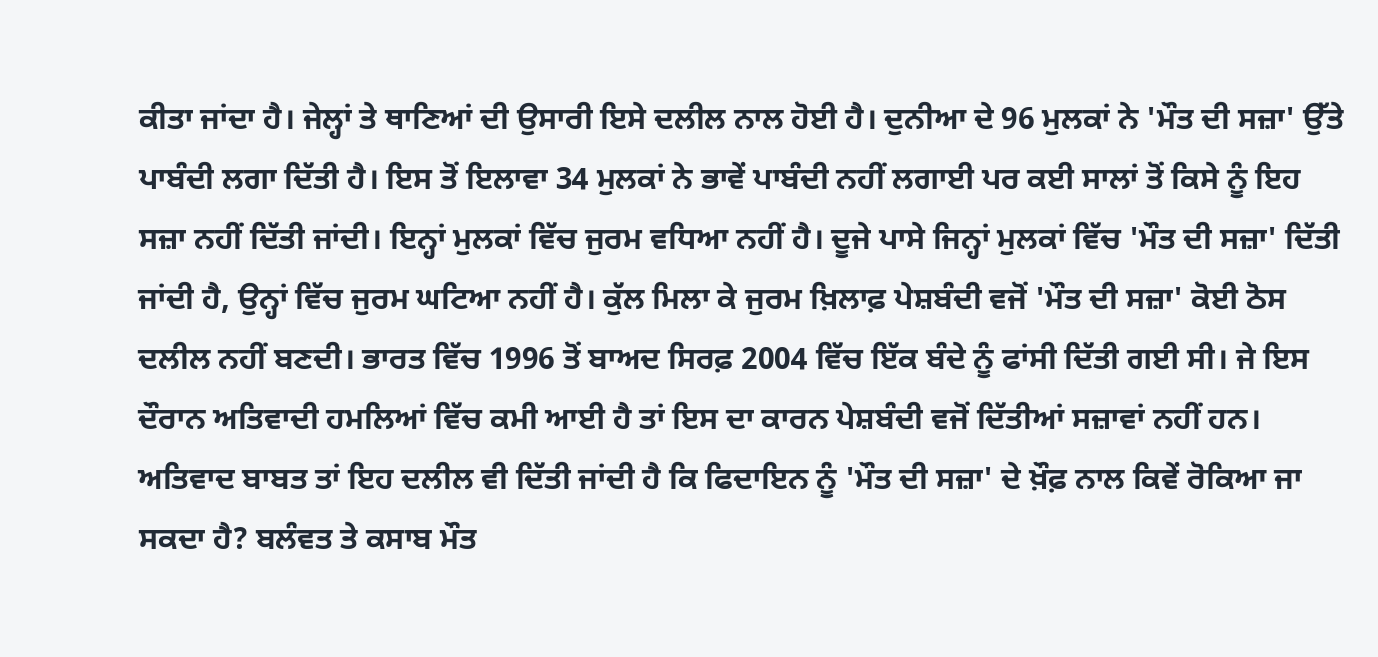ਕੀਤਾ ਜਾਂਦਾ ਹੈ। ਜੇਲ੍ਹਾਂ ਤੇ ਥਾਣਿਆਂ ਦੀ ਉਸਾਰੀ ਇਸੇ ਦਲੀਲ ਨਾਲ ਹੋਈ ਹੈ। ਦੁਨੀਆ ਦੇ 96 ਮੁਲਕਾਂ ਨੇ 'ਮੌਤ ਦੀ ਸਜ਼ਾ' ਉੱਤੇ ਪਾਬੰਦੀ ਲਗਾ ਦਿੱਤੀ ਹੈ। ਇਸ ਤੋਂ ਇਲਾਵਾ 34 ਮੁਲਕਾਂ ਨੇ ਭਾਵੇਂ ਪਾਬੰਦੀ ਨਹੀਂ ਲਗਾਈ ਪਰ ਕਈ ਸਾਲਾਂ ਤੋਂ ਕਿਸੇ ਨੂੰ ਇਹ ਸਜ਼ਾ ਨਹੀਂ ਦਿੱਤੀ ਜਾਂਦੀ। ਇਨ੍ਹਾਂ ਮੁਲਕਾਂ ਵਿੱਚ ਜੁਰਮ ਵਧਿਆ ਨਹੀਂ ਹੈ। ਦੂਜੇ ਪਾਸੇ ਜਿਨ੍ਹਾਂ ਮੁਲਕਾਂ ਵਿੱਚ 'ਮੌਤ ਦੀ ਸਜ਼ਾ' ਦਿੱਤੀ ਜਾਂਦੀ ਹੈ, ਉਨ੍ਹਾਂ ਵਿੱਚ ਜੁਰਮ ਘਟਿਆ ਨਹੀਂ ਹੈ। ਕੁੱਲ ਮਿਲਾ ਕੇ ਜੁਰਮ ਖ਼ਿਲਾਫ਼ ਪੇਸ਼ਬੰਦੀ ਵਜੋਂ 'ਮੌਤ ਦੀ ਸਜ਼ਾ' ਕੋਈ ਠੋਸ ਦਲੀਲ ਨਹੀਂ ਬਣਦੀ। ਭਾਰਤ ਵਿੱਚ 1996 ਤੋਂ ਬਾਅਦ ਸਿਰਫ਼ 2004 ਵਿੱਚ ਇੱਕ ਬੰਦੇ ਨੂੰ ਫਾਂਸੀ ਦਿੱਤੀ ਗਈ ਸੀ। ਜੇ ਇਸ ਦੌਰਾਨ ਅਤਿਵਾਦੀ ਹਮਲਿਆਂ ਵਿੱਚ ਕਮੀ ਆਈ ਹੈ ਤਾਂ ਇਸ ਦਾ ਕਾਰਨ ਪੇਸ਼ਬੰਦੀ ਵਜੋਂ ਦਿੱਤੀਆਂ ਸਜ਼ਾਵਾਂ ਨਹੀਂ ਹਨ। ਅਤਿਵਾਦ ਬਾਬਤ ਤਾਂ ਇਹ ਦਲੀਲ ਵੀ ਦਿੱਤੀ ਜਾਂਦੀ ਹੈ ਕਿ ਫਿਦਾਇਨ ਨੂੰ 'ਮੌਤ ਦੀ ਸਜ਼ਾ' ਦੇ ਖ਼ੌਫ਼ ਨਾਲ ਕਿਵੇਂ ਰੋਕਿਆ ਜਾ ਸਕਦਾ ਹੈ? ਬਲੰਵਤ ਤੇ ਕਸਾਬ ਮੌਤ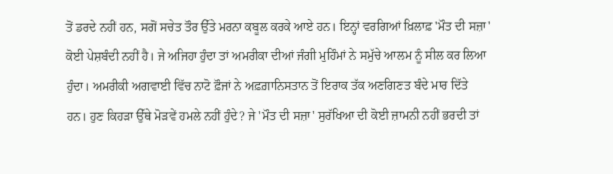ਤੋਂ ਡਰਦੇ ਨਹੀਂ ਹਨ, ਸਗੋਂ ਸਚੇਤ ਤੌਰ ਉੱਤੇ ਮਰਨਾ ਕਬੂਲ ਕਰਕੇ ਆਏ ਹਨ। ਇਨ੍ਹਾਂ ਵਰਗਿਆਂ ਖ਼ਿਲਾਫ਼ 'ਮੌਤ ਦੀ ਸਜ਼ਾ' ਕੋਈ ਪੇਸ਼ਬੰਦੀ ਨਹੀਂ ਹੈ। ਜੇ ਅਜਿਹਾ ਹੁੰਦਾ ਤਾਂ ਅਮਰੀਕਾ ਦੀਆਂ ਜੰਗੀ ਮੁਹਿੰਮਾਂ ਨੇ ਸਮੁੱਚੇ ਆਲਮ ਨੂੰ ਸੀਲ ਕਰ ਲਿਆ ਹੁੰਦਾ। ਅਮਰੀਕੀ ਅਗਵਾਈ ਵਿੱਚ ਨਾਟੋ ਫ਼ੌਜਾਂ ਨੇ ਅਫ਼ਗ਼ਾਨਿਸਤਾਨ ਤੋਂ ਇਰਾਕ ਤੱਕ ਅਣਗਿਣਤ ਬੰਦੇ ਮਾਰ ਦਿੱਤੇ ਹਨ। ਹੁਣ ਕਿਹੜਾ ਉੱਥੇ ਮੋੜਵੇਂ ਹਮਲੇ ਨਹੀਂ ਹੁੰਦੇ? ਜੇ 'ਮੌਤ ਦੀ ਸਜ਼ਾ' ਸੁਰੱਖਿਆ ਦੀ ਕੋਈ ਜ਼ਾਮਨੀ ਨਹੀਂ ਭਰਦੀ ਤਾਂ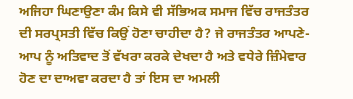ਅਜਿਹਾ ਘਿਣਾਉਣਾ ਕੰਮ ਕਿਸੇ ਵੀ ਸੱਭਿਅਕ ਸਮਾਜ ਵਿੱਚ ਰਾਜਤੰਤਰ ਦੀ ਸਰਪ੍ਰਸਤੀ ਵਿੱਚ ਕਿਉਂ ਹੋਣਾ ਚਾਹੀਦਾ ਹੈ? ਜੇ ਰਾਜਤੰਤਰ ਆਪਣੇ-ਆਪ ਨੂੰ ਅਤਿਵਾਦ ਤੋਂ ਵੱਖਰਾ ਕਰਕੇ ਦੇਖਦਾ ਹੈ ਅਤੇ ਵਧੇਰੇ ਜ਼ਿੰਮੇਵਾਰ ਹੋਣ ਦਾ ਦਾਅਵਾ ਕਰਦਾ ਹੈ ਤਾਂ ਇਸ ਦਾ ਅਮਲੀ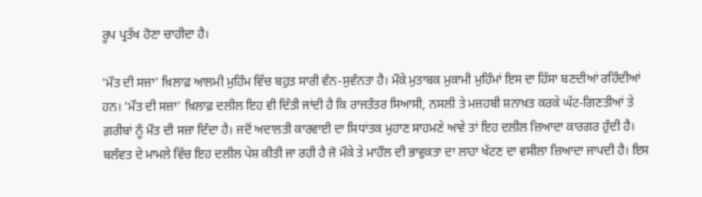ਰੂਪ ਪ੍ਰਤੱਖ ਹੋਣਾ ਚਾਹੀਦਾ ਹੈ।

'ਮੌਤ ਦੀ ਸਜ਼ਾ' ਖ਼ਿਲਾਫ਼ ਆਲਮੀ ਮੁਹਿੰਮ ਵਿੱਚ ਬਹੁਤ ਸਾਰੀ ਵੰਨ-ਸੁਵੰਨਤਾ ਹੈ। ਮੌਕੇ ਮੁਤਾਬਕ ਮੁਕਾਮੀ ਮੁਹਿੰਮਾਂ ਇਸ ਦਾ ਹਿੱਸਾ ਬਣਦੀਆਂ ਰਹਿੰਦੀਆਂ ਹਨ। 'ਮੌਤ ਦੀ ਸਜ਼ਾ' ਖ਼ਿਲਾਫ਼ ਦਲੀਲ ਇਹ ਵੀ ਦਿੱਤੀ ਜਾਂਦੀ ਹੈ ਕਿ ਰਾਜਤੰਤਰ ਸਿਆਸੀ, ਨਸਲੀ ਤੇ ਮਜ਼ਹਬੀ ਸ਼ਨਾਖ਼ਤ ਕਰਕੇ ਘੱਟ-ਗਿਣਤੀਆਂ ਤੇ ਗ਼ਰੀਬਾਂ ਨੂੰ ਮੌਤ ਦੀ ਸਜ਼ਾ ਦਿੰਦਾ ਹੈ। ਜਦੋਂ ਅਦਾਲਤੀ ਕਾਰਵਾਈ ਦਾ ਸਿਧਾਂਤਕ ਮੁਹਾਣ ਸਾਹਮਣੇ ਆਵੇ ਤਾਂ ਇਹ ਦਲੀਲ ਜ਼ਿਆਦਾ ਕਾਰਗਰ ਹੁੰਦੀ ਹੈ। ਬਲੰਵਤ ਦੇ ਮਾਮਲੇ ਵਿੱਚ ਇਹ ਦਲੀਲ ਪੇਸ਼ ਕੀਤੀ ਜਾ ਰਹੀ ਹੈ ਜੋ ਮੌਕੇ ਤੇ ਮਾਹੌਲ ਦੀ ਭਾਵੁਕਤਾ ਦਾ ਲਾਹਾ ਖੱਟਣ ਦਾ ਵਸੀਲਾ ਜ਼ਿਆਦਾ ਜਾਪਦੀ ਹੈ। ਇਸ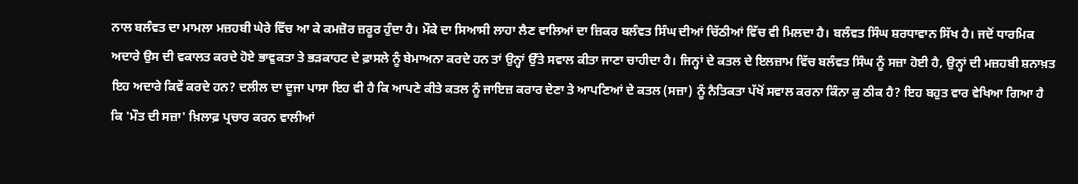ਨਾਲ ਬਲੰਵਤ ਦਾ ਮਾਮਲਾ ਮਜ਼ਹਬੀ ਘੇਰੇ ਵਿੱਚ ਆ ਕੇ ਕਮਜ਼ੋਰ ਜ਼ਰੂਰ ਹੁੰਦਾ ਹੈ। ਮੌਕੇ ਦਾ ਸਿਆਸੀ ਲਾਹਾ ਲੈਣ ਵਾਲਿਆਂ ਦਾ ਜ਼ਿਕਰ ਬਲੰਵਤ ਸਿੰਘ ਦੀਆਂ ਚਿੱਠੀਆਂ ਵਿੱਚ ਵੀ ਮਿਲਦਾ ਹੈ। ਬਲੰਵਤ ਸਿੰਘ ਸ਼ਰਧਾਵਾਨ ਸਿੱਖ ਹੈ। ਜਦੋਂ ਧਾਰਮਿਕ ਅਦਾਰੇ ਉਸ ਦੀ ਵਕਾਲਤ ਕਰਦੇ ਹੋਏ ਭਾਵੁਕਤਾ ਤੇ ਭੜਕਾਹਟ ਦੇ ਫ਼ਾਸਲੇ ਨੂੰ ਬੇਮਾਅਨਾ ਕਰਦੇ ਹਨ ਤਾਂ ਉਨ੍ਹਾਂ ਉੱਤੇ ਸਵਾਲ ਕੀਤਾ ਜਾਣਾ ਚਾਹੀਦਾ ਹੈ। ਜਿਨ੍ਹਾਂ ਦੇ ਕਤਲ ਦੇ ਇਲਜ਼ਾਮ ਵਿੱਚ ਬਲੰਵਤ ਸਿੰਘ ਨੂੰ ਸਜ਼ਾ ਹੋਈ ਹੈ, ਉਨ੍ਹਾਂ ਦੀ ਮਜ਼ਹਬੀ ਸ਼ਨਾਖ਼ਤ ਇਹ ਅਦਾਰੇ ਕਿਵੇਂ ਕਰਦੇ ਹਨ? ਦਲੀਲ ਦਾ ਦੂਜਾ ਪਾਸਾ ਇਹ ਵੀ ਹੈ ਕਿ ਆਪਣੇ ਕੀਤੇ ਕਤਲ ਨੂੰ ਜਾਇਜ਼ ਕਰਾਰ ਦੇਣਾ ਤੇ ਆਪਣਿਆਂ ਦੇ ਕਤਲ (ਸਜ਼ਾ) ਨੂੰ ਨੈਤਿਕਤਾ ਪੱਖੋਂ ਸਵਾਲ ਕਰਨਾ ਕਿੰਨਾ ਕੁ ਠੀਕ ਹੈ? ਇਹ ਬਹੁਤ ਵਾਰ ਵੇਖਿਆ ਗਿਆ ਹੈ ਕਿ 'ਮੌਤ ਦੀ ਸਜ਼ਾ' ਖ਼ਿਲਾਫ਼ ਪ੍ਰਚਾਰ ਕਰਨ ਵਾਲੀਆਂ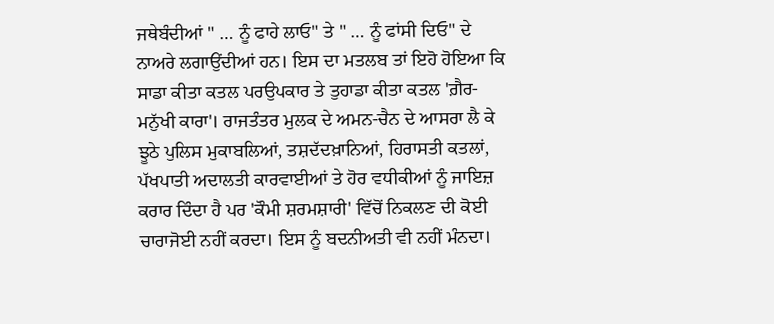ਜਥੇਬੰਦੀਆਂ " … ਨੂੰ ਫਾਹੇ ਲਾਓ" ਤੇ " … ਨੂੰ ਫਾਂਸੀ ਦਿਓ" ਦੇ ਨਾਅਰੇ ਲਗਾਉਂਦੀਆਂ ਹਨ। ਇਸ ਦਾ ਮਤਲਬ ਤਾਂ ਇਹੋ ਹੋਇਆ ਕਿ ਸਾਡਾ ਕੀਤਾ ਕਤਲ ਪਰਉਪਕਾਰ ਤੇ ਤੁਹਾਡਾ ਕੀਤਾ ਕਤਲ 'ਗ਼ੈਰ-ਮਨੁੱਖੀ ਕਾਰਾ'। ਰਾਜਤੰਤਰ ਮੁਲਕ ਦੇ ਅਮਨ-ਚੈਨ ਦੇ ਆਸਰਾ ਲੈ ਕੇ ਝੂਠੇ ਪੁਲਿਸ ਮੁਕਾਬਲਿਆਂ, ਤਸ਼ਦੱਦਖ਼ਾਨਿਆਂ, ਹਿਰਾਸਤੀ ਕਤਲਾਂ, ਪੱਖਪਾਤੀ ਅਦਾਲਤੀ ਕਾਰਵਾਈਆਂ ਤੇ ਹੋਰ ਵਧੀਕੀਆਂ ਨੂੰ ਜਾਇਜ਼ ਕਰਾਰ ਦਿੰਦਾ ਹੈ ਪਰ 'ਕੌਮੀ ਸ਼ਰਮਸ਼ਾਰੀ' ਵਿੱਚੋਂ ਨਿਕਲਣ ਦੀ ਕੋਈ ਚਾਰਾਜੋਈ ਨਹੀਂ ਕਰਦਾ। ਇਸ ਨੂੰ ਬਦਨੀਅਤੀ ਵੀ ਨਹੀਂ ਮੰਨਦਾ।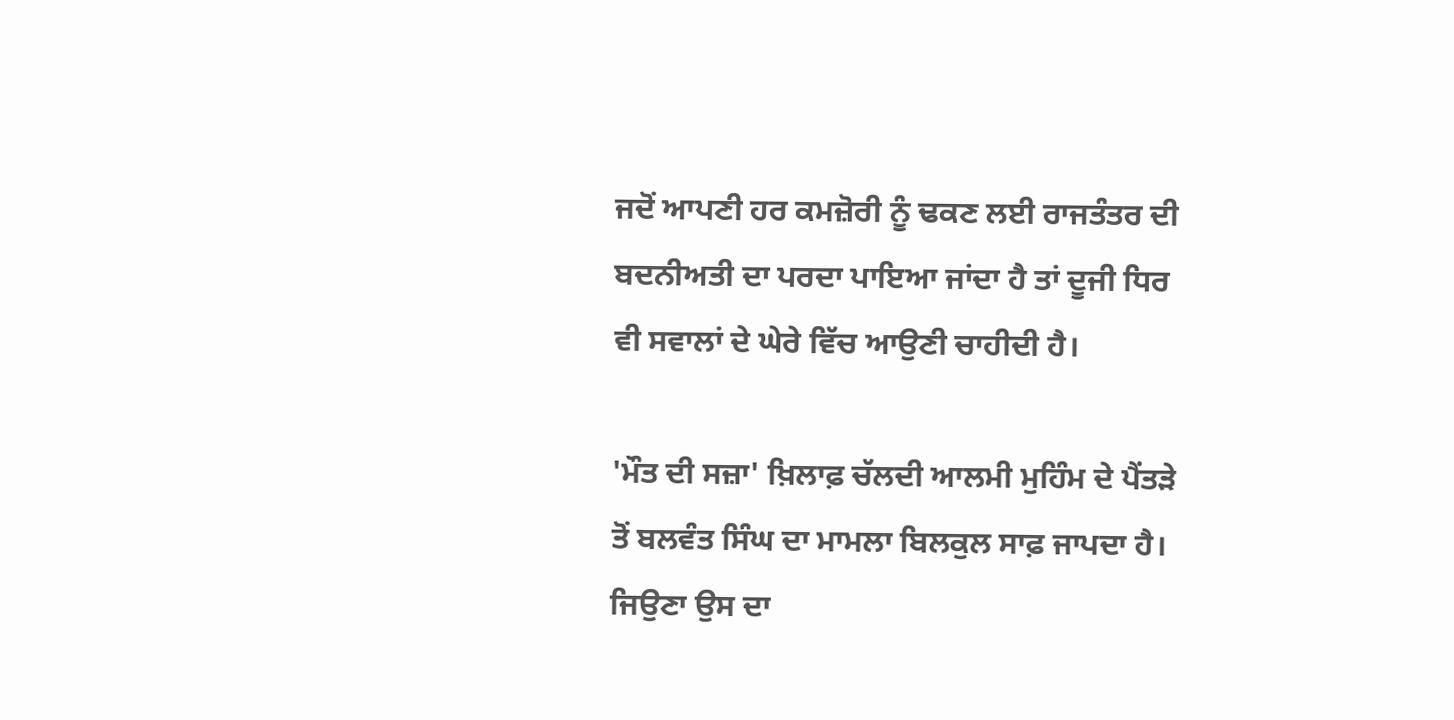ਜਦੋਂ ਆਪਣੀ ਹਰ ਕਮਜ਼ੋਰੀ ਨੂੰ ਢਕਣ ਲਈ ਰਾਜਤੰਤਰ ਦੀ ਬਦਨੀਅਤੀ ਦਾ ਪਰਦਾ ਪਾਇਆ ਜਾਂਦਾ ਹੈ ਤਾਂ ਦੂਜੀ ਧਿਰ ਵੀ ਸਵਾਲਾਂ ਦੇ ਘੇਰੇ ਵਿੱਚ ਆਉਣੀ ਚਾਹੀਦੀ ਹੈ।

'ਮੌਤ ਦੀ ਸਜ਼ਾ' ਖ਼ਿਲਾਫ਼ ਚੱਲਦੀ ਆਲਮੀ ਮੁਹਿੰਮ ਦੇ ਪੈਂਤੜੇ ਤੋਂ ਬਲਵੰਤ ਸਿੰਘ ਦਾ ਮਾਮਲਾ ਬਿਲਕੁਲ ਸਾਫ਼ ਜਾਪਦਾ ਹੈ। ਜਿਉਣਾ ਉਸ ਦਾ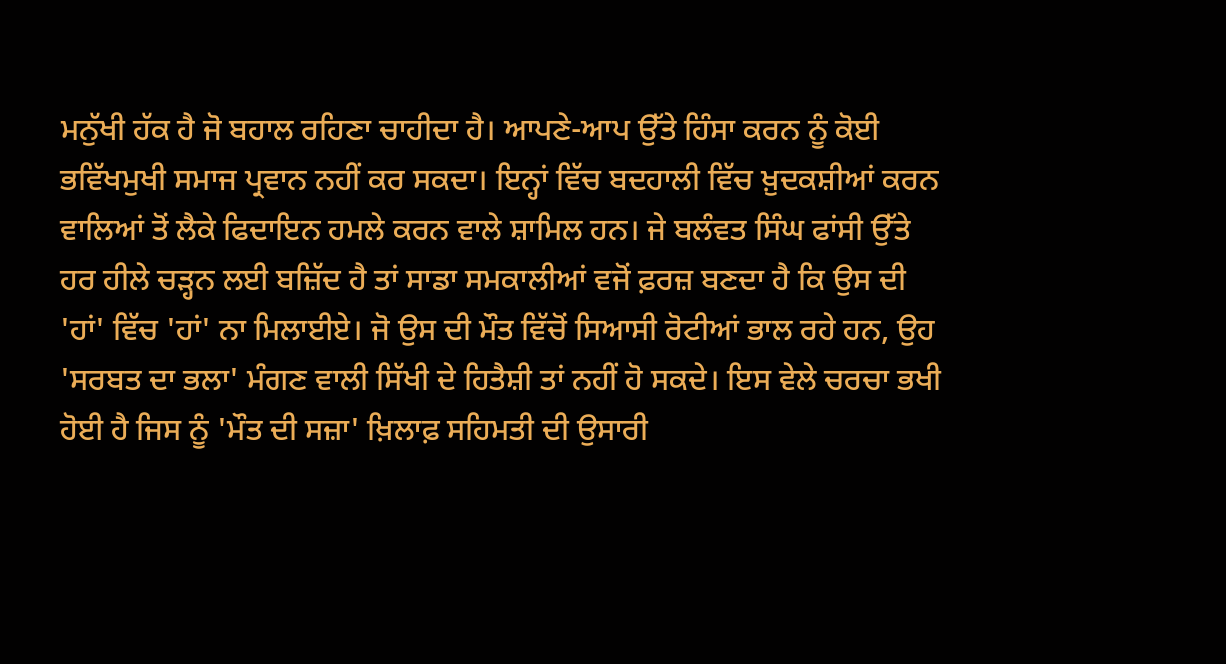ਮਨੁੱਖੀ ਹੱਕ ਹੈ ਜੋ ਬਹਾਲ ਰਹਿਣਾ ਚਾਹੀਦਾ ਹੈ। ਆਪਣੇ-ਆਪ ਉੱਤੇ ਹਿੰਸਾ ਕਰਨ ਨੂੰ ਕੋਈ ਭਵਿੱਖਮੁਖੀ ਸਮਾਜ ਪ੍ਰਵਾਨ ਨਹੀਂ ਕਰ ਸਕਦਾ। ਇਨ੍ਹਾਂ ਵਿੱਚ ਬਦਹਾਲੀ ਵਿੱਚ ਖ਼ੁਦਕਸ਼ੀਆਂ ਕਰਨ ਵਾਲਿਆਂ ਤੋਂ ਲੈਕੇ ਫਿਦਾਇਨ ਹਮਲੇ ਕਰਨ ਵਾਲੇ ਸ਼ਾਮਿਲ ਹਨ। ਜੇ ਬਲੰਵਤ ਸਿੰਘ ਫਾਂਸੀ ਉੱਤੇ ਹਰ ਹੀਲੇ ਚੜ੍ਹਨ ਲਈ ਬਜ਼ਿੱਦ ਹੈ ਤਾਂ ਸਾਡਾ ਸਮਕਾਲੀਆਂ ਵਜੋਂ ਫ਼ਰਜ਼ ਬਣਦਾ ਹੈ ਕਿ ਉਸ ਦੀ 'ਹਾਂ' ਵਿੱਚ 'ਹਾਂ' ਨਾ ਮਿਲਾਈਏ। ਜੋ ਉਸ ਦੀ ਮੌਤ ਵਿੱਚੋਂ ਸਿਆਸੀ ਰੋਟੀਆਂ ਭਾਲ ਰਹੇ ਹਨ, ਉਹ 'ਸਰਬਤ ਦਾ ਭਲਾ' ਮੰਗਣ ਵਾਲੀ ਸਿੱਖੀ ਦੇ ਹਿਤੈਸ਼ੀ ਤਾਂ ਨਹੀਂ ਹੋ ਸਕਦੇ। ਇਸ ਵੇਲੇ ਚਰਚਾ ਭਖੀ ਹੋਈ ਹੈ ਜਿਸ ਨੂੰ 'ਮੌਤ ਦੀ ਸਜ਼ਾ' ਖ਼ਿਲਾਫ਼ ਸਹਿਮਤੀ ਦੀ ਉਸਾਰੀ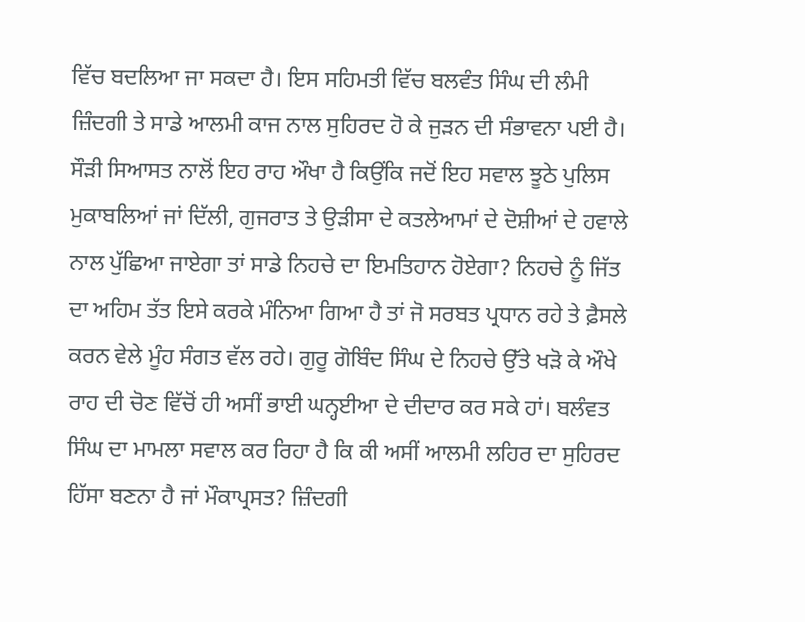ਵਿੱਚ ਬਦਲਿਆ ਜਾ ਸਕਦਾ ਹੈ। ਇਸ ਸਹਿਮਤੀ ਵਿੱਚ ਬਲਵੰਤ ਸਿੰਘ ਦੀ ਲੰਮੀ ਜ਼ਿੰਦਗੀ ਤੇ ਸਾਡੇ ਆਲਮੀ ਕਾਜ ਨਾਲ ਸੁਹਿਰਦ ਹੋ ਕੇ ਜੁੜਨ ਦੀ ਸੰਭਾਵਨਾ ਪਈ ਹੈ। ਸੌੜੀ ਸਿਆਸਤ ਨਾਲੋਂ ਇਹ ਰਾਹ ਔਖਾ ਹੈ ਕਿਉਂਕਿ ਜਦੋਂ ਇਹ ਸਵਾਲ ਝੂਠੇ ਪੁਲਿਸ ਮੁਕਾਬਲਿਆਂ ਜਾਂ ਦਿੱਲੀ, ਗੁਜਰਾਤ ਤੇ ਉੜੀਸਾ ਦੇ ਕਤਲੇਆਮਾਂ ਦੇ ਦੋਸ਼ੀਆਂ ਦੇ ਹਵਾਲੇ ਨਾਲ ਪੁੱਛਿਆ ਜਾਏਗਾ ਤਾਂ ਸਾਡੇ ਨਿਹਚੇ ਦਾ ਇਮਤਿਹਾਨ ਹੋਏਗਾ? ਨਿਹਚੇ ਨੂੰ ਜਿੱਤ ਦਾ ਅਹਿਮ ਤੱਤ ਇਸੇ ਕਰਕੇ ਮੰਨਿਆ ਗਿਆ ਹੈ ਤਾਂ ਜੋ ਸਰਬਤ ਪ੍ਰਧਾਨ ਰਹੇ ਤੇ ਫ਼ੈਸਲੇ ਕਰਨ ਵੇਲੇ ਮੂੰਹ ਸੰਗਤ ਵੱਲ ਰਹੇ। ਗੁਰੂ ਗੋਬਿੰਦ ਸਿੰਘ ਦੇ ਨਿਹਚੇ ਉੱਤੇ ਖੜੋ ਕੇ ਔਖੇ ਰਾਹ ਦੀ ਚੋਣ ਵਿੱਚੋਂ ਹੀ ਅਸੀਂ ਭਾਈ ਘਨ੍ਹਈਆ ਦੇ ਦੀਦਾਰ ਕਰ ਸਕੇ ਹਾਂ। ਬਲੰਵਤ ਸਿੰਘ ਦਾ ਮਾਮਲਾ ਸਵਾਲ ਕਰ ਰਿਹਾ ਹੈ ਕਿ ਕੀ ਅਸੀਂ ਆਲਮੀ ਲਹਿਰ ਦਾ ਸੁਹਿਰਦ ਹਿੱਸਾ ਬਣਨਾ ਹੈ ਜਾਂ ਮੌਕਾਪ੍ਰਸਤ? ਜ਼ਿੰਦਗੀ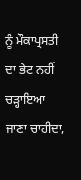ਨੂੰ ਮੌਕਾਪ੍ਰਸਤੀ ਦਾ ਭੇਟ ਨਹੀਂ ਚੜ੍ਹਾਇਆ ਜਾਣਾ ਚਾਹੀਦਾ,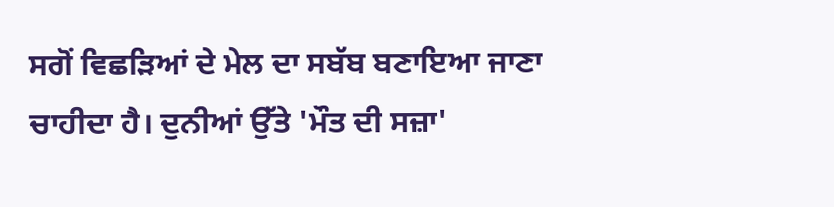ਸਗੋਂ ਵਿਛੜਿਆਂ ਦੇ ਮੇਲ ਦਾ ਸਬੱਬ ਬਣਾਇਆ ਜਾਣਾ ਚਾਹੀਦਾ ਹੈ। ਦੁਨੀਆਂ ਉੱਤੇ 'ਮੌਤ ਦੀ ਸਜ਼ਾ'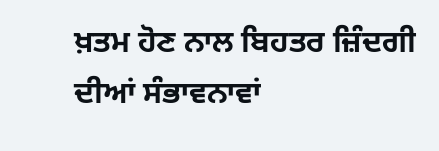ਖ਼ਤਮ ਹੋਣ ਨਾਲ ਬਿਹਤਰ ਜ਼ਿੰਦਗੀ ਦੀਆਂ ਸੰਭਾਵਨਾਵਾਂ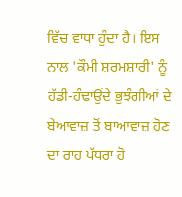ਵਿੱਚ ਵਾਧਾ ਹੁੰਦਾ ਹੈ। ਇਸ ਨਾਲ 'ਕੌਮੀ ਸ਼ਰਮਸ਼ਾਰੀ' ਨੂੰ ਹੱਡੀ-ਹੰਢਾਉਂਦੇ ਭੁਝੰਗੀਆਂ ਦੇ ਬੇਆਵਾਜ਼ ਤੋਂ ਬਾਆਵਾਜ਼ ਹੋਣ ਦਾ ਰਾਹ ਪੱਧਰਾ ਹੋ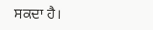ਸਕਦਾ ਹੈ।